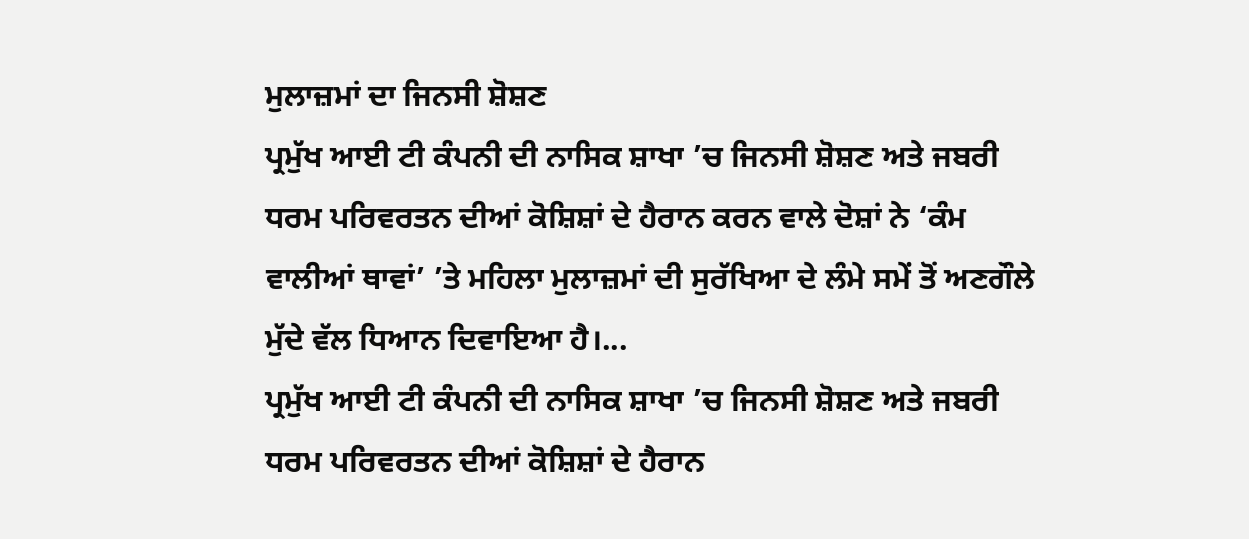ਮੁਲਾਜ਼ਮਾਂ ਦਾ ਜਿਨਸੀ ਸ਼ੋਸ਼ਣ
ਪ੍ਰਮੁੱਖ ਆਈ ਟੀ ਕੰਪਨੀ ਦੀ ਨਾਸਿਕ ਸ਼ਾਖਾ ’ਚ ਜਿਨਸੀ ਸ਼ੋਸ਼ਣ ਅਤੇ ਜਬਰੀ ਧਰਮ ਪਰਿਵਰਤਨ ਦੀਆਂ ਕੋਸ਼ਿਸ਼ਾਂ ਦੇ ਹੈਰਾਨ ਕਰਨ ਵਾਲੇ ਦੋਸ਼ਾਂ ਨੇ ‘ਕੰਮ ਵਾਲੀਆਂ ਥਾਵਾਂ’ ’ਤੇ ਮਹਿਲਾ ਮੁਲਾਜ਼ਮਾਂ ਦੀ ਸੁਰੱਖਿਆ ਦੇ ਲੰਮੇ ਸਮੇਂ ਤੋਂ ਅਣਗੌਲੇ ਮੁੱਦੇ ਵੱਲ ਧਿਆਨ ਦਿਵਾਇਆ ਹੈ।...
ਪ੍ਰਮੁੱਖ ਆਈ ਟੀ ਕੰਪਨੀ ਦੀ ਨਾਸਿਕ ਸ਼ਾਖਾ ’ਚ ਜਿਨਸੀ ਸ਼ੋਸ਼ਣ ਅਤੇ ਜਬਰੀ ਧਰਮ ਪਰਿਵਰਤਨ ਦੀਆਂ ਕੋਸ਼ਿਸ਼ਾਂ ਦੇ ਹੈਰਾਨ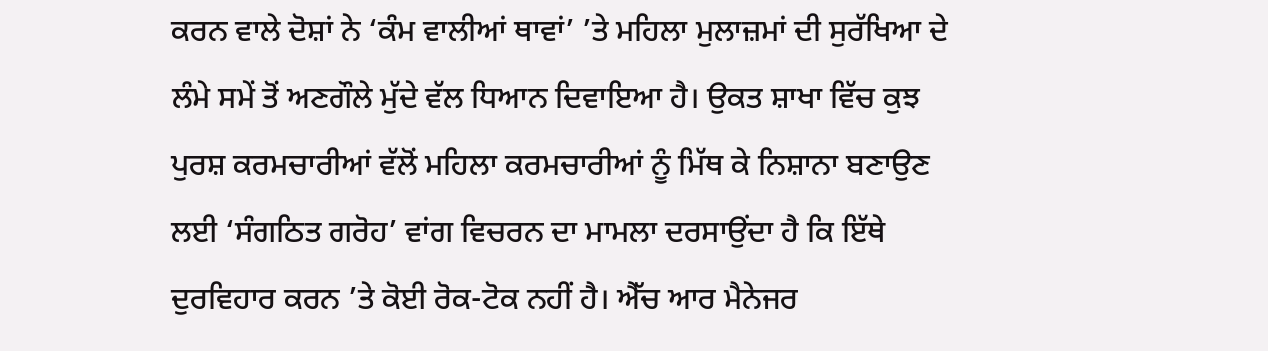ਕਰਨ ਵਾਲੇ ਦੋਸ਼ਾਂ ਨੇ ‘ਕੰਮ ਵਾਲੀਆਂ ਥਾਵਾਂ’ ’ਤੇ ਮਹਿਲਾ ਮੁਲਾਜ਼ਮਾਂ ਦੀ ਸੁਰੱਖਿਆ ਦੇ ਲੰਮੇ ਸਮੇਂ ਤੋਂ ਅਣਗੌਲੇ ਮੁੱਦੇ ਵੱਲ ਧਿਆਨ ਦਿਵਾਇਆ ਹੈ। ਉਕਤ ਸ਼ਾਖਾ ਵਿੱਚ ਕੁਝ ਪੁਰਸ਼ ਕਰਮਚਾਰੀਆਂ ਵੱਲੋਂ ਮਹਿਲਾ ਕਰਮਚਾਰੀਆਂ ਨੂੰ ਮਿੱਥ ਕੇ ਨਿਸ਼ਾਨਾ ਬਣਾਉਣ ਲਈ ‘ਸੰਗਠਿਤ ਗਰੋਹ’ ਵਾਂਗ ਵਿਚਰਨ ਦਾ ਮਾਮਲਾ ਦਰਸਾਉਂਦਾ ਹੈ ਕਿ ਇੱਥੇ ਦੁਰਵਿਹਾਰ ਕਰਨ ’ਤੇ ਕੋਈ ਰੋਕ-ਟੋਕ ਨਹੀਂ ਹੈ। ਐੱਚ ਆਰ ਮੈਨੇਜਰ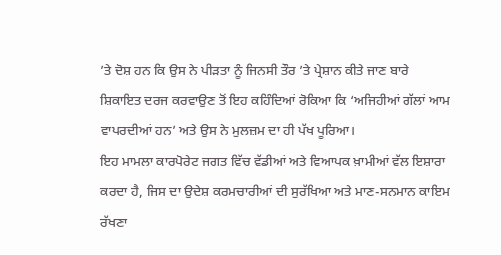’ਤੇ ਦੋਸ਼ ਹਨ ਕਿ ਉਸ ਨੇ ਪੀੜਤਾ ਨੂੰ ਜਿਨਸੀ ਤੌਰ ’ਤੇ ਪ੍ਰੇਸ਼ਾਨ ਕੀਤੇ ਜਾਣ ਬਾਰੇ ਸ਼ਿਕਾਇਤ ਦਰਜ ਕਰਵਾਉਣ ਤੋਂ ਇਹ ਕਹਿੰਦਿਆਂ ਰੋਕਿਆ ਕਿ ‘ਅਜਿਹੀਆਂ ਗੱਲਾਂ ਆਮ ਵਾਪਰਦੀਆਂ ਹਨ’ ਅਤੇ ਉਸ ਨੇ ਮੁਲਜ਼ਮ ਦਾ ਹੀ ਪੱਖ ਪੂਰਿਆ।
ਇਹ ਮਾਮਲਾ ਕਾਰਪੋਰੇਟ ਜਗਤ ਵਿੱਚ ਵੱਡੀਆਂ ਅਤੇ ਵਿਆਪਕ ਖ਼ਾਮੀਆਂ ਵੱਲ ਇਸ਼ਾਰਾ ਕਰਦਾ ਹੈ, ਜਿਸ ਦਾ ਉਦੇਸ਼ ਕਰਮਚਾਰੀਆਂ ਦੀ ਸੁਰੱਖਿਆ ਅਤੇ ਮਾਣ-ਸਨਮਾਨ ਕਾਇਮ ਰੱਖਣਾ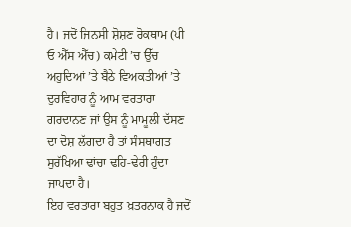ਹੈ। ਜਦੋਂ ਜਿਨਸੀ ਸ਼ੋਸ਼ਣ ਰੋਕਥਾਮ (ਪੀ ਓ ਐੱਸ ਐੱਚ) ਕਮੇਟੀ ’ਚ ਉੱਚ ਅਹੁਦਿਆਂ ’ਤੇ ਬੈਠੇ ਵਿਅਕਤੀਆਂ ’ਤੇ ਦੁਰਵਿਹਾਰ ਨੂੰ ਆਮ ਵਰਤਾਰਾ ਗਰਦਾਨਣ ਜਾਂ ਉਸ ਨੂੰ ਮਾਮੂਲੀ ਦੱਸਣ ਦਾ ਦੋਸ਼ ਲੱਗਦਾ ਹੈ ਤਾਂ ਸੰਸਥਾਗਤ ਸੁਰੱਖਿਆ ਢਾਂਚਾ ਢਹਿ-ਢੇਰੀ ਹੁੰਦਾ ਜਾਪਦਾ ਹੈ।
ਇਹ ਵਰਤਾਰਾ ਬਹੁਤ ਖ਼ਤਰਨਾਕ ਹੈ ਜਦੋਂ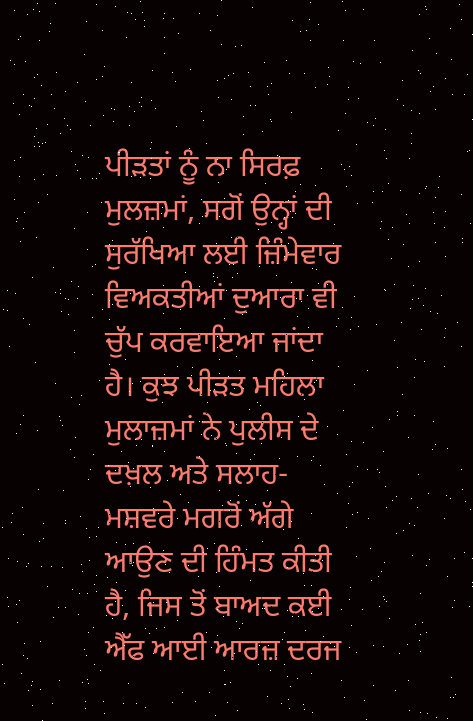ਪੀੜਤਾਂ ਨੂੰ ਨਾ ਸਿਰਫ਼ ਮੁਲਜ਼ਮਾਂ, ਸਗੋਂ ਉਨ੍ਹਾਂ ਦੀ ਸੁਰੱਖਿਆ ਲਈ ਜ਼ਿੰਮੇਵਾਰ ਵਿਅਕਤੀਆਂ ਦੁਆਰਾ ਵੀ ਚੁੱਪ ਕਰਵਾਇਆ ਜਾਂਦਾ ਹੈ। ਕੁਝ ਪੀੜਤ ਮਹਿਲਾ ਮੁਲਾਜ਼ਮਾਂ ਨੇ ਪੁਲੀਸ ਦੇ ਦਖ਼ਲ ਅਤੇ ਸਲਾਹ-ਮਸ਼ਵਰੇ ਮਗਰੋਂ ਅੱਗੇ ਆਉਣ ਦੀ ਹਿੰਮਤ ਕੀਤੀ ਹੈ, ਜਿਸ ਤੋਂ ਬਾਅਦ ਕਈ ਐੱਫ ਆਈ ਆਰਜ਼ ਦਰਜ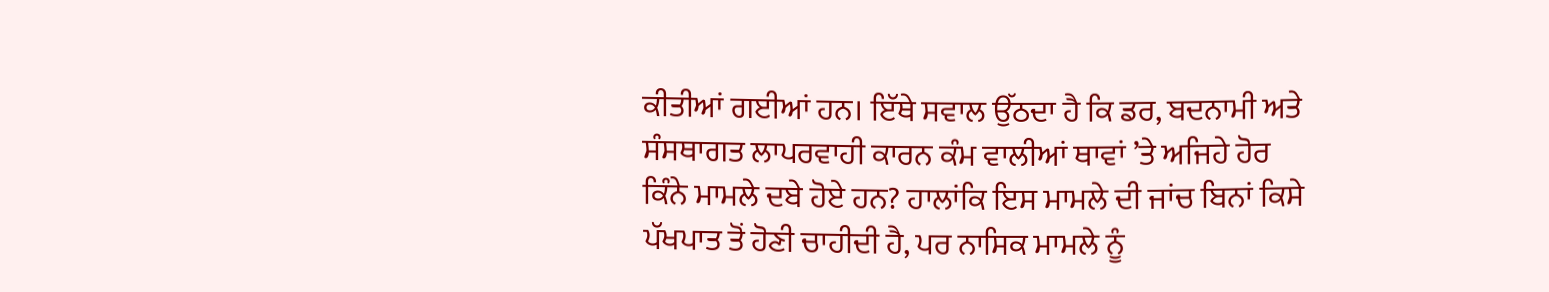ਕੀਤੀਆਂ ਗਈਆਂ ਹਨ। ਇੱਥੇ ਸਵਾਲ ਉੱਠਦਾ ਹੈ ਕਿ ਡਰ, ਬਦਨਾਮੀ ਅਤੇ ਸੰਸਥਾਗਤ ਲਾਪਰਵਾਹੀ ਕਾਰਨ ਕੰਮ ਵਾਲੀਆਂ ਥਾਵਾਂ ’ਤੇ ਅਜਿਹੇ ਹੋਰ ਕਿੰਨੇ ਮਾਮਲੇ ਦਬੇ ਹੋਏ ਹਨ? ਹਾਲਾਂਕਿ ਇਸ ਮਾਮਲੇ ਦੀ ਜਾਂਚ ਬਿਨਾਂ ਕਿਸੇ ਪੱਖਪਾਤ ਤੋਂ ਹੋਣੀ ਚਾਹੀਦੀ ਹੈ, ਪਰ ਨਾਸਿਕ ਮਾਮਲੇ ਨੂੰ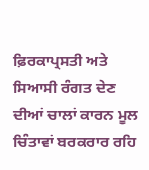ਫ਼ਿਰਕਾਪ੍ਰਸਤੀ ਅਤੇ ਸਿਆਸੀ ਰੰਗਤ ਦੇਣ ਦੀਆਂ ਚਾਲਾਂ ਕਾਰਨ ਮੂਲ ਚਿੰਤਾਵਾਂ ਬਰਕਰਾਰ ਰਹਿ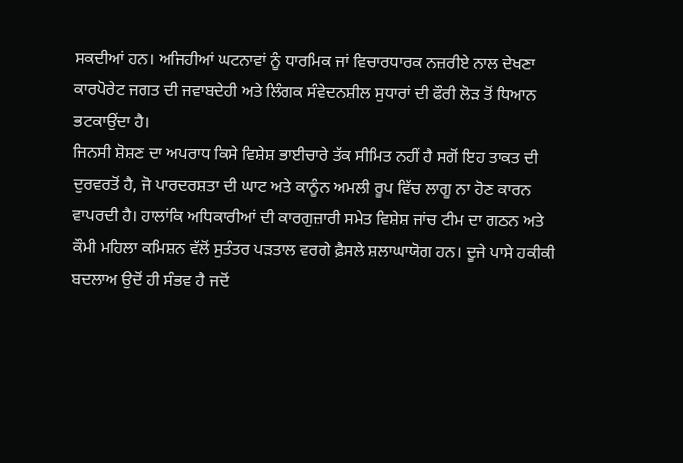ਸਕਦੀਆਂ ਹਨ। ਅਜਿਹੀਆਂ ਘਟਨਾਵਾਂ ਨੂੰ ਧਾਰਮਿਕ ਜਾਂ ਵਿਚਾਰਧਾਰਕ ਨਜ਼ਰੀਏ ਨਾਲ ਦੇਖਣਾ ਕਾਰਪੋਰੇਟ ਜਗਤ ਦੀ ਜਵਾਬਦੇਹੀ ਅਤੇ ਲਿੰਗਕ ਸੰਵੇਦਨਸ਼ੀਲ ਸੁਧਾਰਾਂ ਦੀ ਫੌਰੀ ਲੋੜ ਤੋਂ ਧਿਆਨ ਭਟਕਾਉਂਦਾ ਹੈ।
ਜਿਨਸੀ ਸ਼ੋਸ਼ਣ ਦਾ ਅਪਰਾਧ ਕਿਸੇ ਵਿਸ਼ੇਸ਼ ਭਾਈਚਾਰੇ ਤੱਕ ਸੀਮਿਤ ਨਹੀਂ ਹੈ ਸਗੋਂ ਇਹ ਤਾਕਤ ਦੀ ਦੁਰਵਰਤੋਂ ਹੈ, ਜੋ ਪਾਰਦਰਸ਼ਤਾ ਦੀ ਘਾਟ ਅਤੇ ਕਾਨੂੰਨ ਅਮਲੀ ਰੂਪ ਵਿੱਚ ਲਾਗੂ ਨਾ ਹੋਣ ਕਾਰਨ ਵਾਪਰਦੀ ਹੈ। ਹਾਲਾਂਕਿ ਅਧਿਕਾਰੀਆਂ ਦੀ ਕਾਰਗੁਜ਼ਾਰੀ ਸਮੇਤ ਵਿਸ਼ੇਸ਼ ਜਾਂਚ ਟੀਮ ਦਾ ਗਠਨ ਅਤੇ ਕੌਮੀ ਮਹਿਲਾ ਕਮਿਸ਼ਨ ਵੱਲੋਂ ਸੁਤੰਤਰ ਪੜਤਾਲ ਵਰਗੇ ਫ਼ੈਸਲੇ ਸ਼ਲਾਘਾਯੋਗ ਹਨ। ਦੂਜੇ ਪਾਸੇ ਹਕੀਕੀ ਬਦਲਾਅ ਉਦੋਂ ਹੀ ਸੰਭਵ ਹੈ ਜਦੋਂ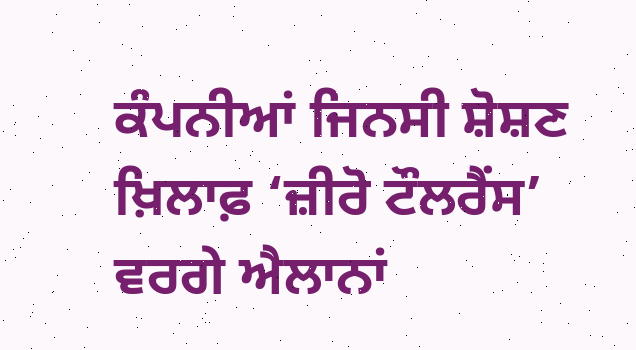ਕੰਪਨੀਆਂ ਜਿਨਸੀ ਸ਼ੋਸ਼ਣ ਖ਼ਿਲਾਫ਼ ‘ਜ਼ੀਰੋ ਟੌਲਰੈਂਸ’ ਵਰਗੇ ਐਲਾਨਾਂ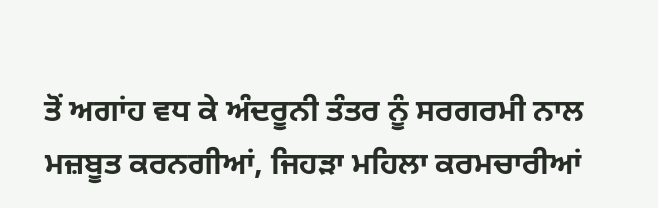ਤੋਂ ਅਗਾਂਹ ਵਧ ਕੇ ਅੰਦਰੂਨੀ ਤੰਤਰ ਨੂੰ ਸਰਗਰਮੀ ਨਾਲ ਮਜ਼ਬੂਤ ਕਰਨਗੀਆਂ, ਜਿਹੜਾ ਮਹਿਲਾ ਕਰਮਚਾਰੀਆਂ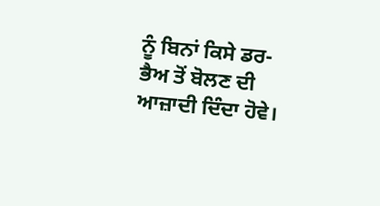ਨੂੰ ਬਿਨਾਂ ਕਿਸੇ ਡਰ-ਭੈਅ ਤੋਂ ਬੋਲਣ ਦੀ ਆਜ਼ਾਦੀ ਦਿੰਦਾ ਹੋਵੇ।